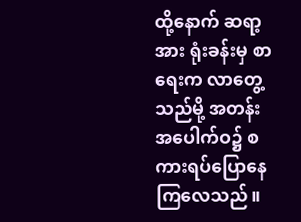ထို့နောက် ဆရာ့အား ရုံးခန်းမှ စာရေးက လာတွေ့သည်မို့ အတန်းအပေါက်ဝ၌ စကားရပ်ပြောနေကြလေသည်။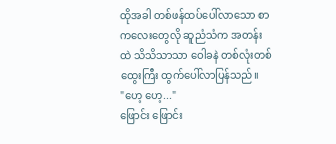ထိုအခါ တစ်ဖန်ထပ်ပေါ်လာသော စာကလေးတွေလို ဆူညံသံက အတန်းထဲ သိသိသာသာ ဝေါခနဲ တစ်လုံးတစ်ထွေးကြီး ထွက်ပေါ်လာပြန်သည်။
"ဟေ့ ဟေ့..."
ဖြောင်း ဖြောင်း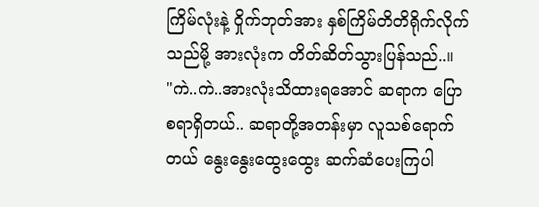ကြိမ်လုံးနဲ့ ဝှိုက်ဘုတ်အား နှစ်ကြိမ်တိတိရိုက်လိုက်သည်မို့ အားလုံးက တိတ်ဆိတ်သွားပြန်သည်..။
"ကဲ..ကဲ..အားလုံးသိထားရအောင် ဆရာက ပြောစရာရှိတယ်.. ဆရာတို့အတန်းမှာ လူသစ်ရောက်တယ် နွေးနွေးထွေးထွေး ဆက်ဆံပေးကြပါ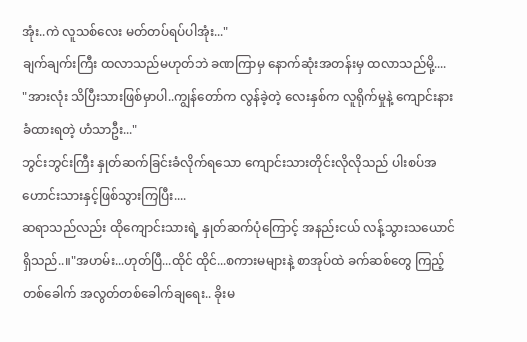အုံး..ကဲ လူသစ်လေး မတ်တပ်ရပ်ပါအုံး..."
ချက်ချက်းကြီး ထလာသည်မဟုတ်ဘဲ ခဏကြာမှ နောက်ဆုံးအတန်းမှ ထလာသည်မို့....
"အားလုံး သိပြီးသားဖြစ်မှာပါ..ကျွန်တော်က လွန်ခဲ့တဲ့ လေးနှစ်က လူရိုက်မှုနဲ့ ကျောင်းနားခံထားရတဲ့ ဟံသာဦး..."
ဘွင်းဘွင်းကြီး နှုတ်ဆက်ခြင်းခံလိုက်ရသော ကျောင်းသားတိုင်းလိုလိုသည် ပါးစပ်အဟောင်းသားနှင့်ဖြစ်သွားကြပြီး....
ဆရာသည်လည်း ထိုကျောင်းသားရဲ့ နှုတ်ဆက်ပုံကြောင့် အနည်းငယ် လန့်သွားသယောင်ရှိသည်..။"အဟမ်း...ဟုတ်ပြီ...ထိုင် ထိုင်...စကားမများနဲ့ စာအုပ်ထဲ ခက်ဆစ်တွေ ကြည့်တစ်ခေါက် အလွတ်တစ်ခေါက်ချရေး.. ခိုးမ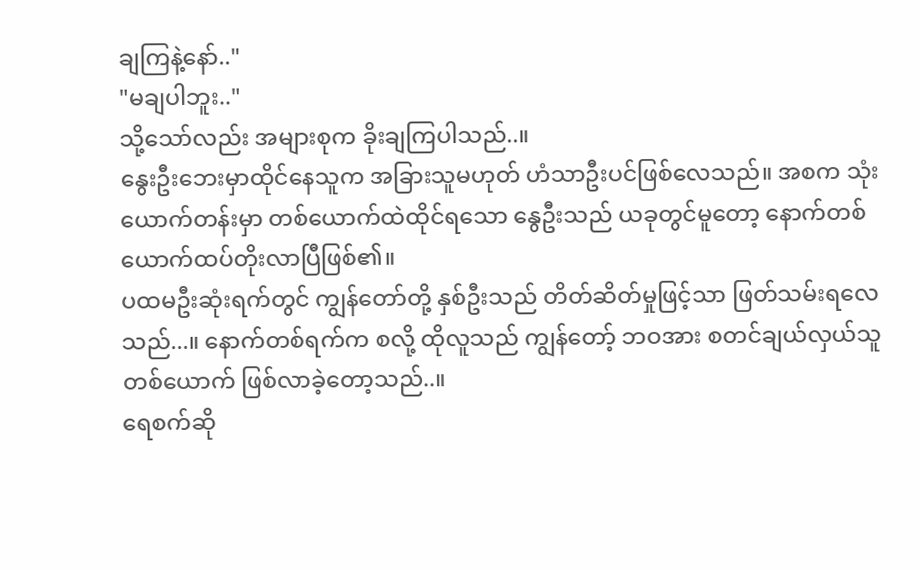ချကြနဲ့နော်.."
"မချပါဘူး.."
သို့သော်လည်း အများစုက ခိုးချကြပါသည်..။
နွေးဦးဘေးမှာထိုင်နေသူက အခြားသူမဟုတ် ဟံသာဦးပင်ဖြစ်လေသည်။ အစက သုံးယောက်တန်းမှာ တစ်ယောက်ထဲထိုင်ရသော နွေဦးသည် ယခုတွင်မူတော့ နောက်တစ်ယောက်ထပ်တိုးလာပြီဖြစ်၏။
ပထမဦးဆုံးရက်တွင် ကျွန်တော်တို့ နှစ်ဦးသည် တိတ်ဆိတ်မှုဖြင့်သာ ဖြတ်သမ်းရလေသည်...။ နောက်တစ်ရက်က စလို့ ထိုလူသည် ကျွန်တော့် ဘဝအား စတင်ချယ်လှယ်သူတစ်ယောက် ဖြစ်လာခဲ့တော့သည်..။
ရေစက်ဆို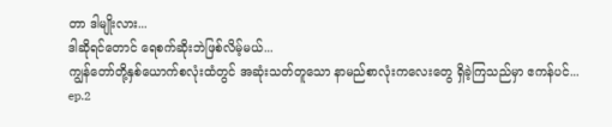တာ ဒါမျိုးလား...
ဒါဆိုရင်တောင် ရေစက်ဆိုးဘဲဖြစ်လိမ့်မယ်...
ကျွန်တော်တို့နှစ်ယောက်စလုံးထံတွင် အဆုံးသတ်တူသော နာမည်စာလုံးကလေးတွေ ရှိခဲ့ကြသည်မှာ ဧကန်ပင်...
ep.2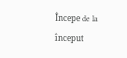Începe de la început